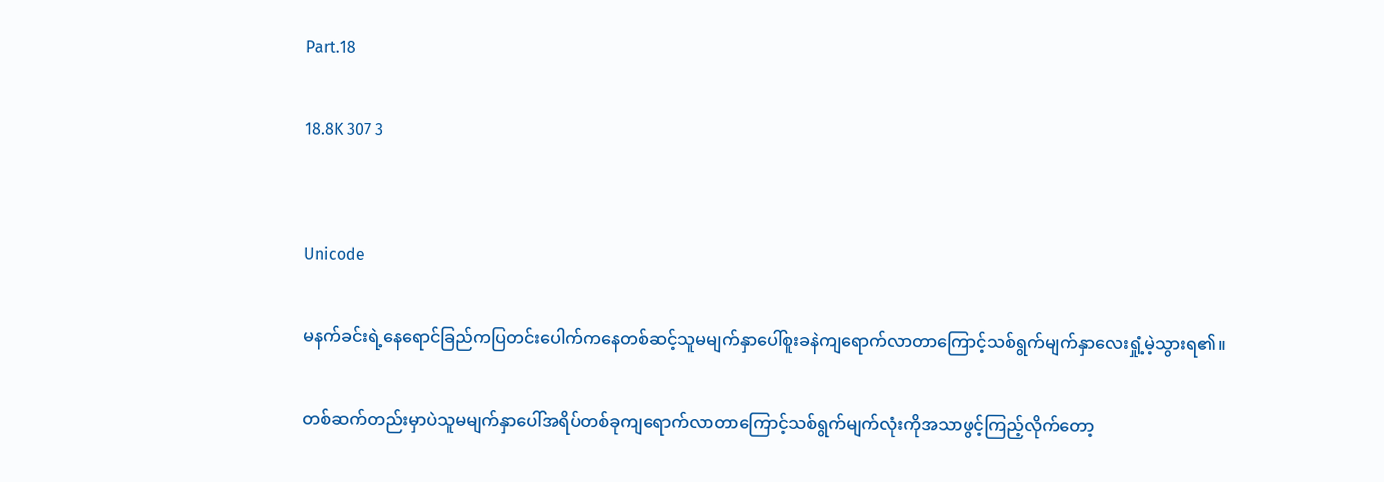Part.18

18.8K 307 3


Unicode

မနက်ခင်းရဲ့နေရောင်ခြည်ကပြတင်းပေါက်ကနေတစ်ဆင့်သူမမျက်နှာပေါ်စူးခနဲကျရောက်လာတာကြောင့်သစ်ရွက်မျက်နှာလေးရှုံ့မဲ့သွားရ၏။

တစ်ဆက်တည်းမှာပဲသူမမျက်နှာပေါ်အရိပ်တစ်ခုကျရောက်လာတာကြောင့်သစ်ရွက်မျက်လုံးကိုအသာဖွင့်ကြည့်လိုက်တော့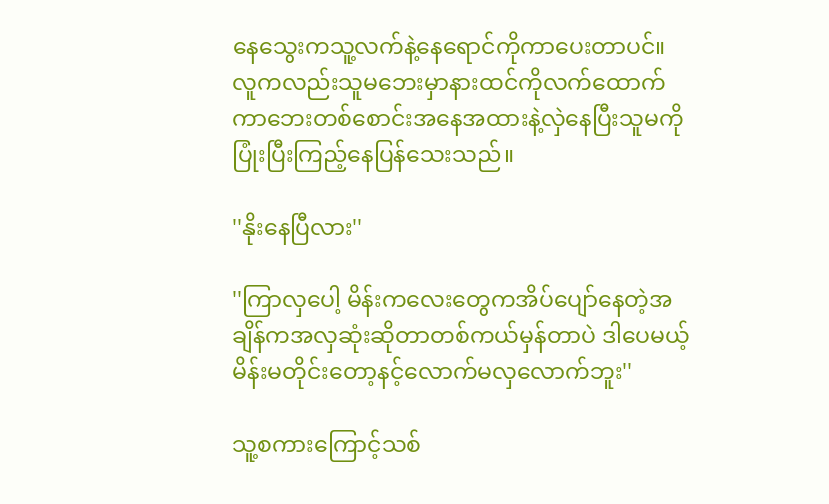နေသွေးကသူ့လက်နဲ့နေရောင်ကိုကာပေးတာပင်။
လူကလည်းသူမဘေးမှာနားထင်ကိုလက်ထောက်ကာဘေးတစ်စောင်းအနေအထားနဲ့လှဲနေပြီးသူမကိုပြုံးပြီးကြည့်နေပြန်သေးသည်။

''နိုးနေပြီလား''

''ကြာလှပေါ့ မိန်းကလေးတွေကအိပ်ပျော်နေတဲ့အချိန်ကအလှဆုံးဆိုတာတစ်ကယ်မှန်တာပဲ ဒါပေမယ့်မိန်းမတိုင်းတော့နင့်လောက်မလှလောက်ဘူး''

သူ့စကားကြောင့်သစ်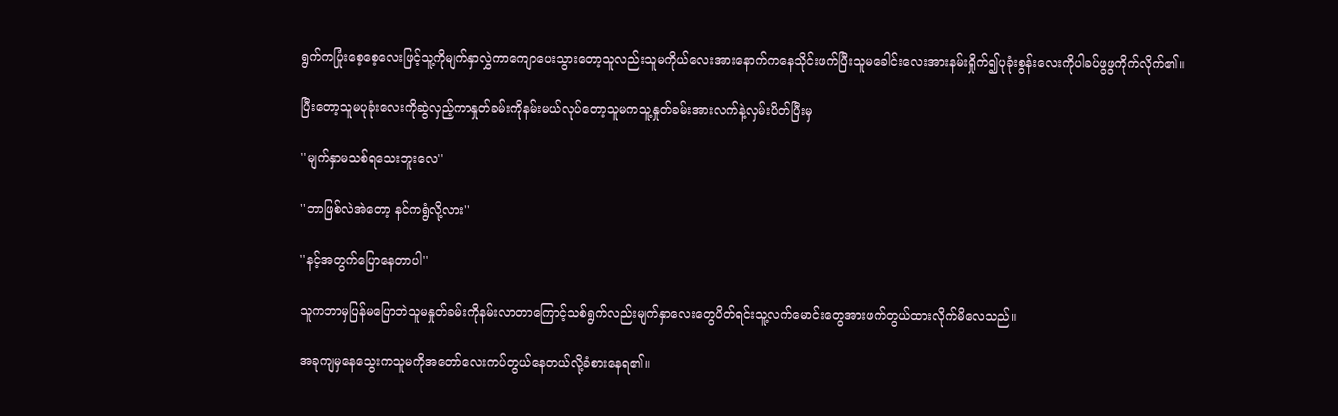ရွက်ကပြုံးစေ့စေ့လေးဖြင့်သူ့ကိုမျက်နှာလွှဲကာကျောပေးသွားတော့သူလည်းသူမကိုယ်လေးအားနောက်ကနေသိုင်းဖက်ပြီးသူမခေါင်းလေးအားနမ်းရှိုက်၍ပုခုံးစွန်းလေးကိုပါခပ်ဖွဖွကိုက်လိုက်၏။

ပြီးတော့သူမပုခုံးလေးကိုဆွဲလှည့်ကာနှုတ်ခမ်းကိုနမ်းမယ်လုပ်တော့သူမကသူ့နှုတ်ခမ်းအားလက်နဲ့လှမ်းပိတ်ပြီးမှ

''မျက်နှာမသစ်ရသေးဘူးလေ''

''ဘာဖြစ်လဲအဲတော့ နင်ကရွံလို့လား''

''နင့်အတွက်ပြောနေတာပါ''

သူကဘာမှပြန်မပြောဘဲသူမနှုတ်ခမ်းကိုနမ်းလာတာကြောင့်သစ်ရွက်လည်းမျက်နှာလေးတွေပိတ်ရင်းသူ့လက်မောင်းတွေအားဖက်တွယ်ထားလိုက်မိလေသည်။

အခုကျမှနေသွေးကသူမကိုအတော်လေးကပ်တွယ်နေတယ်လို့ခံစားနေရ၏။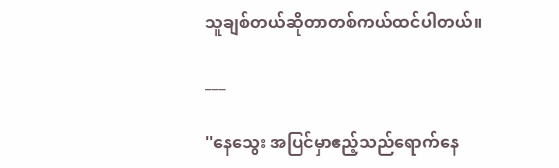သူချစ်တယ်ဆိုတာတစ်ကယ်ထင်ပါတယ်။

___

''နေသွေး အပြင်မှာဧည့်သည်ရောက်နေ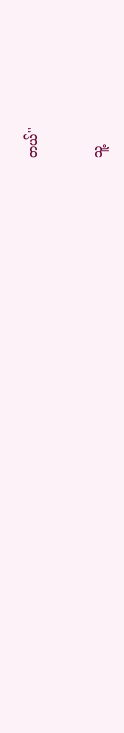တယ်''

သူ့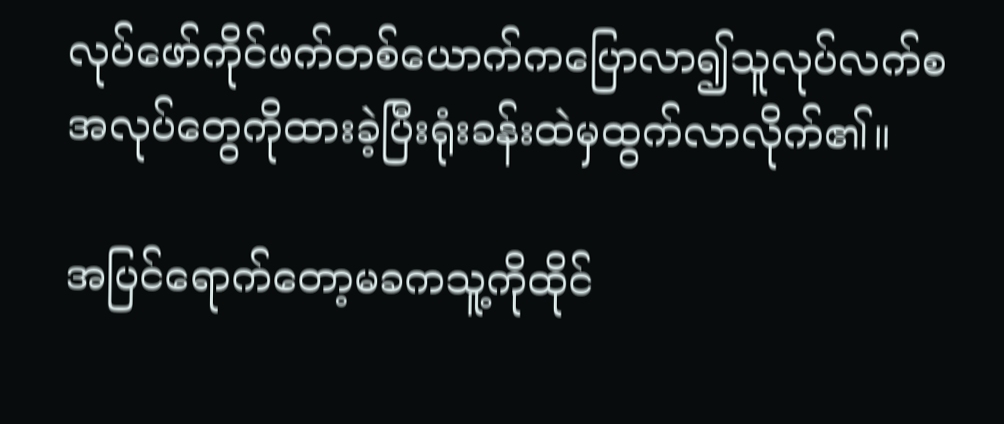လုပ်ဖော်ကိုင်ဖက်တစ်ယောက်ကပြောလာ၍သူလုပ်လက်စအလုပ်တွေကိုထားခဲ့ပြီးရုံးခန်းထဲမှထွက်လာလိုက်၏။

အပြင်ရောက်တော့မခကသူ့ကိုထိုင်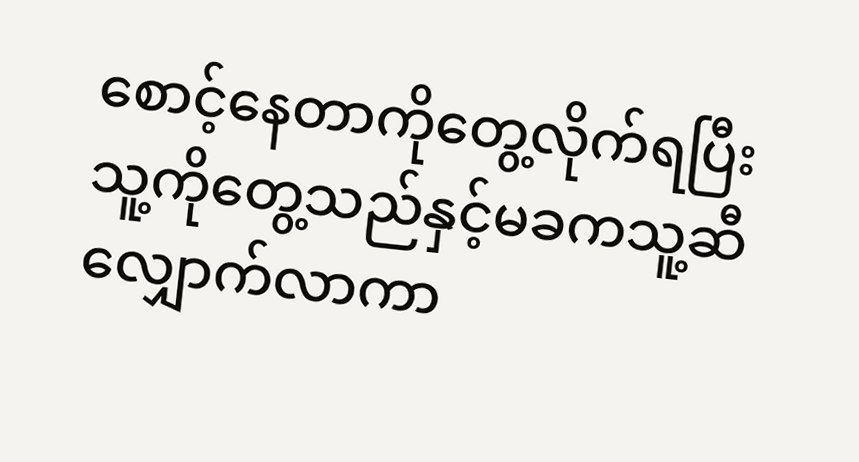စောင့်နေတာကိုတွေ့လိုက်ရပြီးသူ့ကိုတွေ့သည်နှင့်မခကသူ့ဆီလျှောက်လာကာ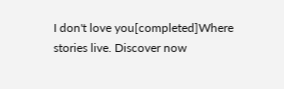I don't love you[completed]Where stories live. Discover now